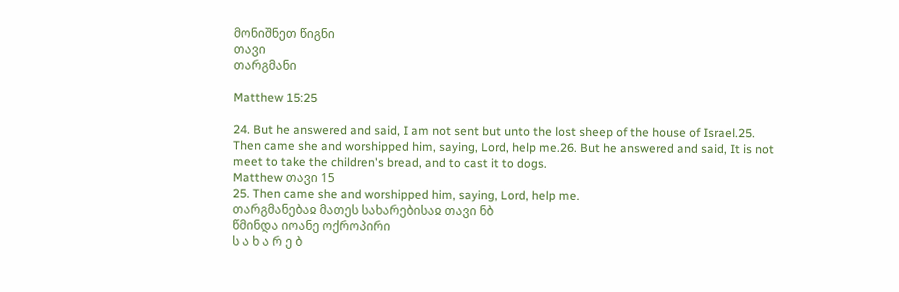მონიშნეთ წიგნი
თავი
თარგმანი

Matthew 15:25

24. But he answered and said, I am not sent but unto the lost sheep of the house of Israel.25. Then came she and worshipped him, saying, Lord, help me.26. But he answered and said, It is not meet to take the children's bread, and to cast it to dogs.
Matthew თავი 15
25. Then came she and worshipped him, saying, Lord, help me.
თარგმანებაჲ მათეს სახარებისაჲ თავი ნბ
წმინდა იოანე ოქროპირი
ს ა ხ ა რ ე ბ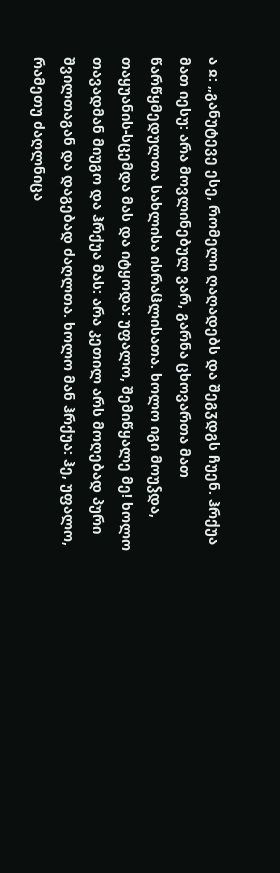ა ჲ: „განუტევე ესე, რომელი ღაღადებს და შეგჳდგს ჩუენ. ჰრქუა მათ იესუ: არა მოვლინებულ ვარ, გარნა ცხოვართა მათ წარწყმედულთა სახლისა ისრაჱლისათა. ხოლო იგი მოუჴდა, თაყუანის-სცემდა მას და იტყოდა: უფალო, შემიწყალე მე! ხოლო თავადმან მიუგო და ჰრქუა მას: არა კეთილ არს მოღებად პური შვილთაგან და დაგებად ძაღლთა. ხოლო მან ჰრქუა: ჰე, უფალო, რამეთუ ძაღლნიცა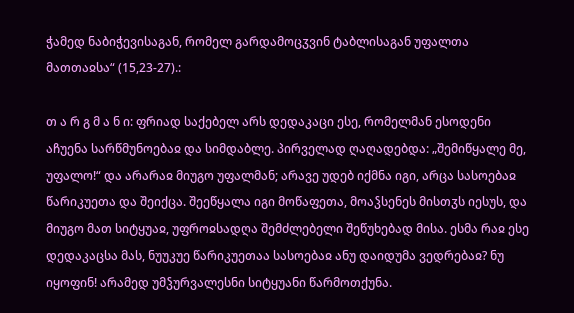ჭამედ ნაბიჭევისაგან, რომელ გარდამოცჳვინ ტაბლისაგან უფალთა მათთაჲსა“ (15,23-27).:

თ ა რ გ მ ა ნ ი: ფრიად საქებელ არს დედაკაცი ესე, რომელმან ესოდენი აჩუენა სარწმუნოებაჲ და სიმდაბლე. პირველად ღაღადებდა: „შემიწყალე მე, უფალო!“ და არარაჲ მიუგო უფალმან; არავე უდებ იქმნა იგი, არცა სასოებაჲ წარიკუეთა და შეიქცა. შეეწყალა იგი მოწაფეთა, მოაჴსენეს მისთჳს იესუს, და მიუგო მათ სიტყუაჲ, უფროჲსადღა შემძლებელი შეწუხებად მისა. ესმა რაჲ ესე დედაკაცსა მას, ნუუკუე წარიკუეთაა სასოებაჲ ანუ დაიდუმა ვედრებაჲ? ნუ იყოფინ! არამედ უმჴურვალესნი სიტყუანი წარმოთქუნა.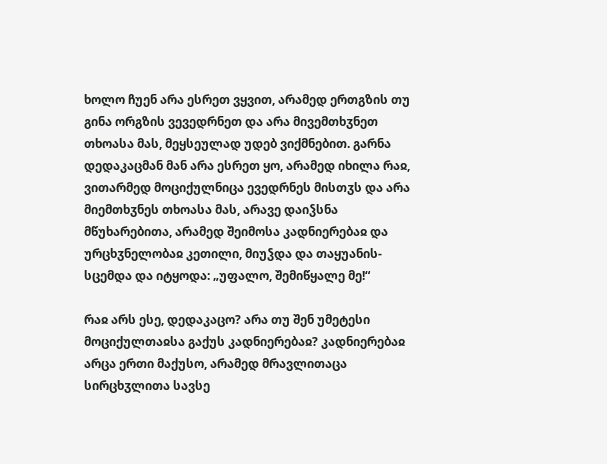ხოლო ჩუენ არა ესრეთ ვყვით, არამედ ერთგზის თუ გინა ორგზის ვევედრნეთ და არა მივემთხჳნეთ თხოასა მას, მეყსეულად უდებ ვიქმნებით. გარნა დედაკაცმან მან არა ესრეთ ყო, არამედ იხილა რაჲ, ვითარმედ მოციქულნიცა ევედრნეს მისთჳს და არა მიემთხჳნეს თხოასა მას, არავე დაიჴსნა მწუხარებითა, არამედ შეიმოსა კადნიერებაჲ და ურცხჳნელობაჲ კეთილი, მიუჴდა და თაყუანის-სცემდა და იტყოდა: „უფალო, შემიწყალე მე!“

რაჲ არს ესე, დედაკაცო? არა თუ შენ უმეტესი მოციქულთაჲსა გაქუს კადნიერებაჲ? კადნიერებაჲ არცა ერთი მაქუსო, არამედ მრავლითაცა სირცხჳლითა სავსე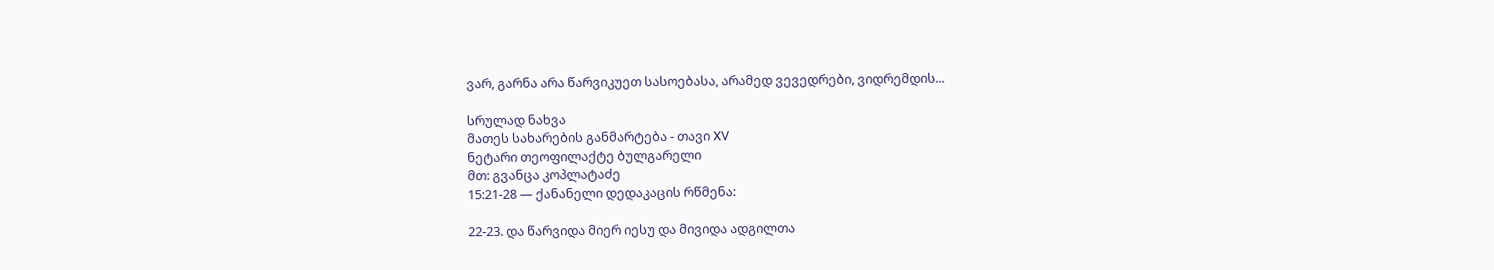ვარ, გარნა არა წარვიკუეთ სასოებასა, არამედ ვევედრები, ვიდრემდის...

სრულად ნახვა
მათეს სახარების განმარტება - თავი XV
ნეტარი თეოფილაქტე ბულგარელი
მთ: გვანცა კოპლატაძე
15:21-28 — ქანანელი დედაკაცის რწმენა:

22-23. და წარვიდა მიერ იესუ და მივიდა ადგილთა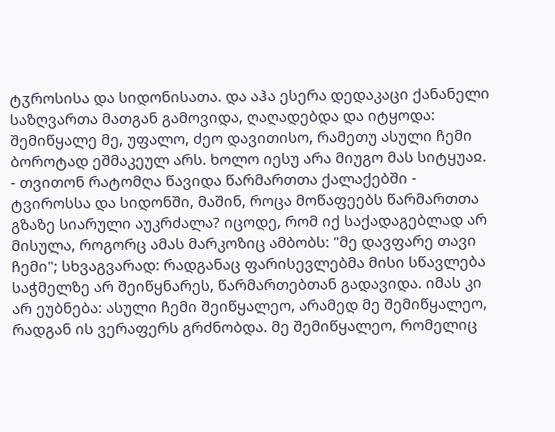ტჳროსისა და სიდონისათა. და აჰა ესერა დედაკაცი ქანანელი საზღვართა მათგან გამოვიდა, ღაღადებდა და იტყოდა: შემიწყალე მე, უფალო, ძეო დავითისო, რამეთუ ასული ჩემი ბოროტად ეშმაკეულ არს. ხოლო იესუ არა მიუგო მას სიტყუაჲ. - თვითონ რატომღა წავიდა წარმართთა ქალაქებში - ტვიროსსა და სიდონში, მაშინ, როცა მოწაფეებს წარმართთა გზაზე სიარული აუკრძალა? იცოდე, რომ იქ საქადაგებლად არ მისულა, როგორც ამას მარკოზიც ამბობს: "მე დავფარე თავი ჩემი"; სხვაგვარად: რადგანაც ფარისევლებმა მისი სწავლება საჭმელზე არ შეიწყნარეს, წარმართებთან გადავიდა. იმას კი არ ეუბნება: ასული ჩემი შეიწყალეო, არამედ მე შემიწყალეო, რადგან ის ვერაფერს გრძნობდა. მე შემიწყალეო, რომელიც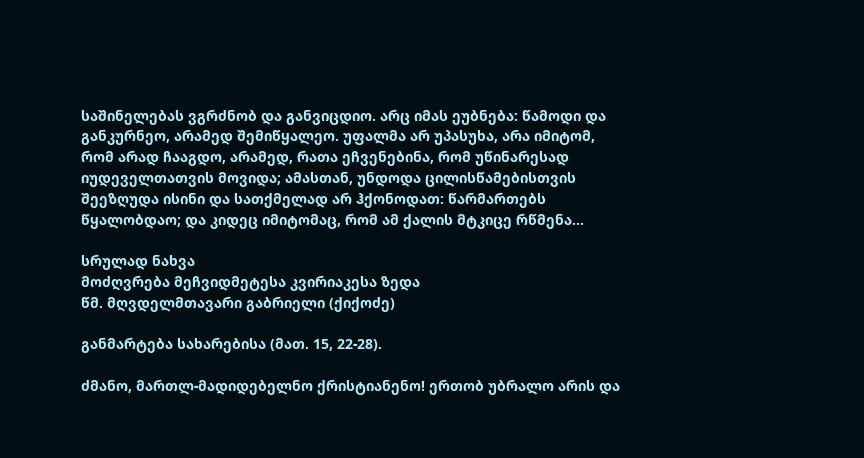საშინელებას ვგრძნობ და განვიცდიო. არც იმას ეუბნება: წამოდი და განკურნეო, არამედ შემიწყალეო. უფალმა არ უპასუხა, არა იმიტომ, რომ არად ჩააგდო, არამედ, რათა ეჩვენებინა, რომ უწინარესად იუდეველთათვის მოვიდა; ამასთან, უნდოდა ცილისწამებისთვის შეეზღუდა ისინი და სათქმელად არ ჰქონოდათ: წარმართებს წყალობდაო; და კიდეც იმიტომაც, რომ ამ ქალის მტკიცე რწმენა...

სრულად ნახვა
მოძღვრება მეჩვიდმეტესა კვირიაკესა ზედა
წმ. მღვდელმთავარი გაბრიელი (ქიქოძე)

განმარტება სახარებისა (მათ. 15, 22-28).

ძმანო, მართლ-მადიდებელნო ქრისტიანენო! ერთობ უბრალო არის და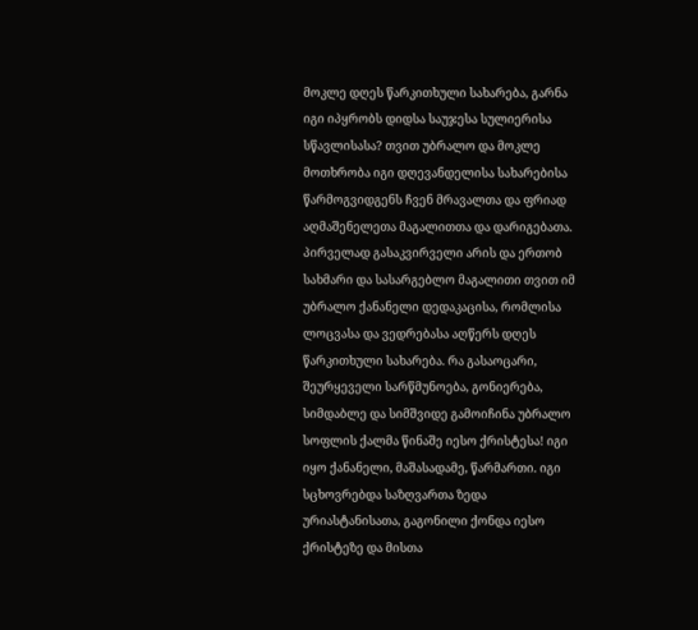მოკლე დღეს წარკითხული სახარება, გარნა იგი იპყრობს დიდსა საუჯესა სულიერისა სწავლისასა? თვით უბრალო და მოკლე მოთხრობა იგი დღევანდელისა სახარებისა წარმოგვიდგენს ჩვენ მრავალთა და ფრიად აღმაშენელეთა მაგალითთა და დარიგებათა. პირველად გასაკვირველი არის და ერთობ სახმარი და სასარგებლო მაგალითი თვით იმ უბრალო ქანანელი დედაკაცისა, რომლისა ლოცვასა და ვედრებასა აღწერს დღეს წარკითხული სახარება. რა გასაოცარი, შეურყეველი სარწმუნოება, გონიერება, სიმდაბლე და სიმშვიდე გამოიჩინა უბრალო სოფლის ქალმა წინაშე იესო ქრისტესა! იგი იყო ქანანელი, მაშასადამე, წარმართი. იგი სცხოვრებდა საზღვართა ზედა ურიასტანისათა, გაგონილი ქონდა იესო ქრისტეზე და მისთა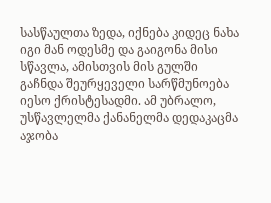სასწაულთა ზედა, იქნება კიდეც ნახა იგი მან ოდესმე და გაიგონა მისი სწავლა, ამისთვის მის გულში გაჩნდა შეურყეველი სარწმუნოება იესო ქრისტესადმი. ამ უბრალო, უსწავლელმა ქანანელმა დედაკაცმა აჯობა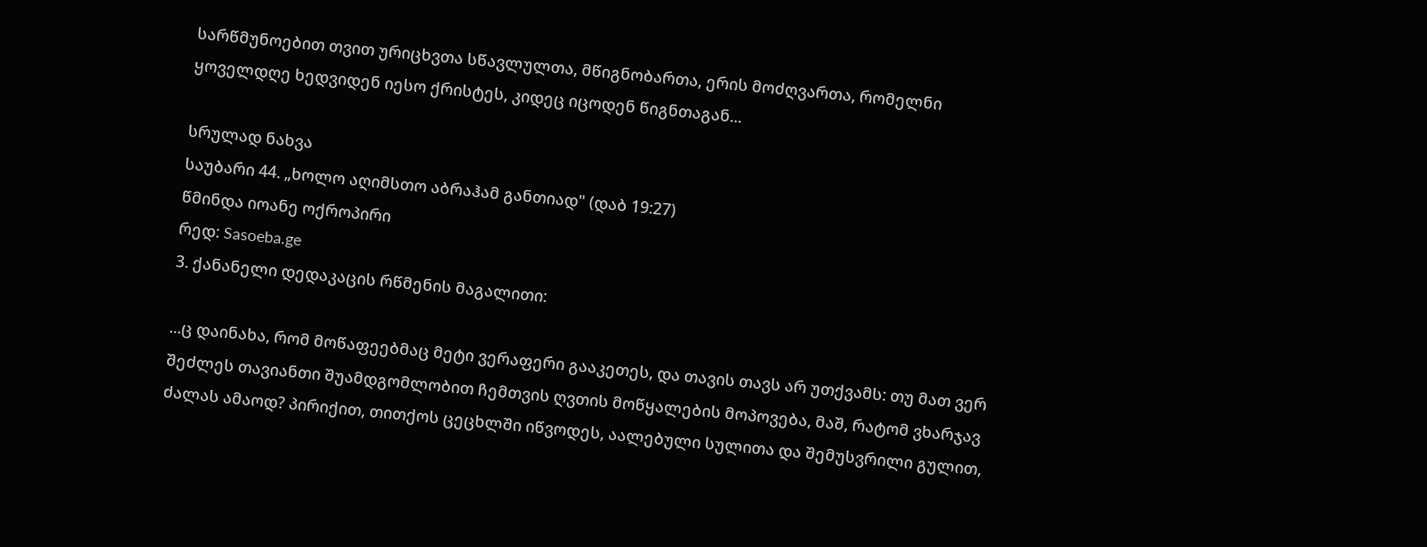სარწმუნოებით თვით ურიცხვთა სწავლულთა, მწიგნობართა, ერის მოძღვართა, რომელნი ყოველდღე ხედვიდენ იესო ქრისტეს, კიდეც იცოდენ წიგნთაგან...

სრულად ნახვა
საუბარი 44. „ხოლო აღიმსთო აბრაჰამ განთიად" (დაბ 19:27)
წმინდა იოანე ოქროპირი
რედ: Sasoeba.ge
3. ქანანელი დედაკაცის რწმენის მაგალითი:

...ც დაინახა, რომ მოწაფეებმაც მეტი ვერაფერი გააკეთეს, და თავის თავს არ უთქვამს: თუ მათ ვერ შეძლეს თავიანთი შუამდგომლობით ჩემთვის ღვთის მოწყალების მოპოვება, მაშ, რატომ ვხარჯავ ძალას ამაოდ? პირიქით, თითქოს ცეცხლში იწვოდეს, აალებული სულითა და შემუსვრილი გულით,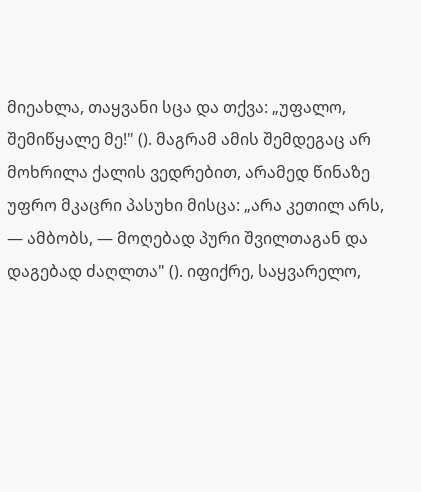მიეახლა, თაყვანი სცა და თქვა: „უფალო, შემიწყალე მე!" (). მაგრამ ამის შემდეგაც არ მოხრილა ქალის ვედრებით, არამედ წინაზე უფრო მკაცრი პასუხი მისცა: „არა კეთილ არს, — ამბობს, — მოღებად პური შვილთაგან და დაგებად ძაღლთა" (). იფიქრე, საყვარელო,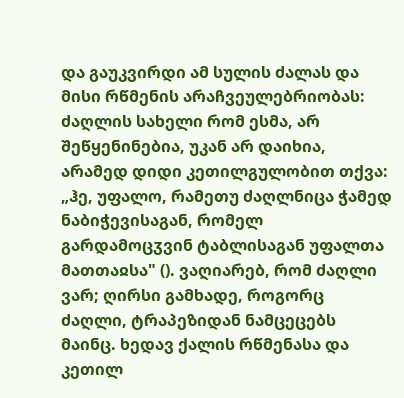და გაუკვირდი ამ სულის ძალას და მისი რწმენის არაჩვეულებრიობას: ძაღლის სახელი რომ ესმა, არ შეწყენინებია, უკან არ დაიხია, არამედ დიდი კეთილგულობით თქვა: „ჰე, უფალო, რამეთუ ძაღლნიცა ჭამედ ნაბიჭევისაგან, რომელ გარდამოცჳვინ ტაბლისაგან უფალთა მათთაჲსა" (). ვაღიარებ, რომ ძაღლი ვარ; ღირსი გამხადე, როგორც ძაღლი, ტრაპეზიდან ნამცეცებს მაინც. ხედავ ქალის რწმენასა და კეთილ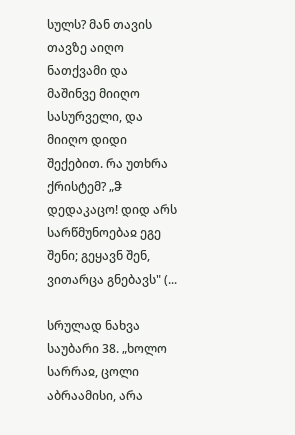სულს? მან თავის თავზე აიღო ნათქვამი და მაშინვე მიიღო სასურველი, და მიიღო დიდი შექებით. რა უთხრა ქრისტემ? „ჵ დედაკაცო! დიდ არს სარწმუნოებაჲ ეგე შენი; გეყავნ შენ, ვითარცა გნებავს" (...

სრულად ნახვა
საუბარი 38. „ხოლო სარრაჲ, ცოლი აბრაამისი, არა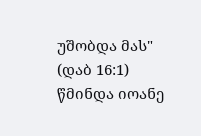უშობდა მას" (დაბ 16:1)
წმინდა იოანე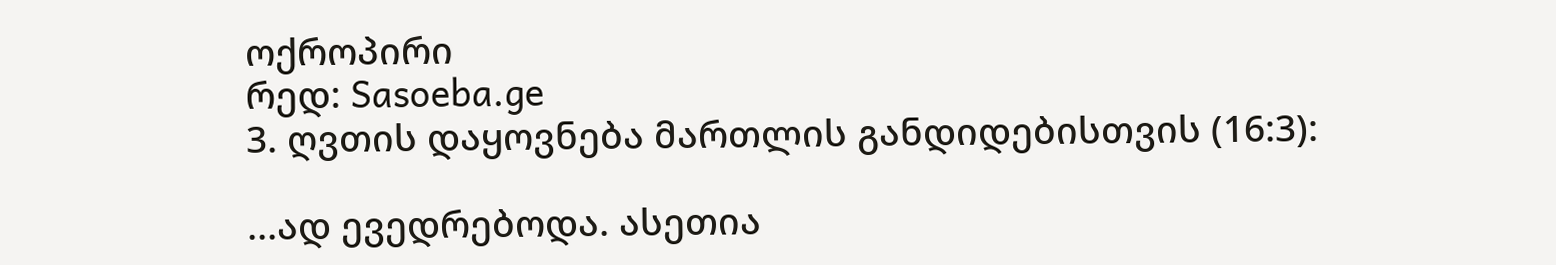ოქროპირი
რედ: Sasoeba.ge
3. ღვთის დაყოვნება მართლის განდიდებისთვის (16:3):

...ად ევედრებოდა. ასეთია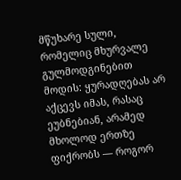მწუხარე სული, რომელიც მხურვალე გულმოდგინებით მოდის: ყურადღებას არ აქცევს იმას, რასაც ეუბნებიან, არამედ მხოლოდ ერთზე ფიქრობს — როგორ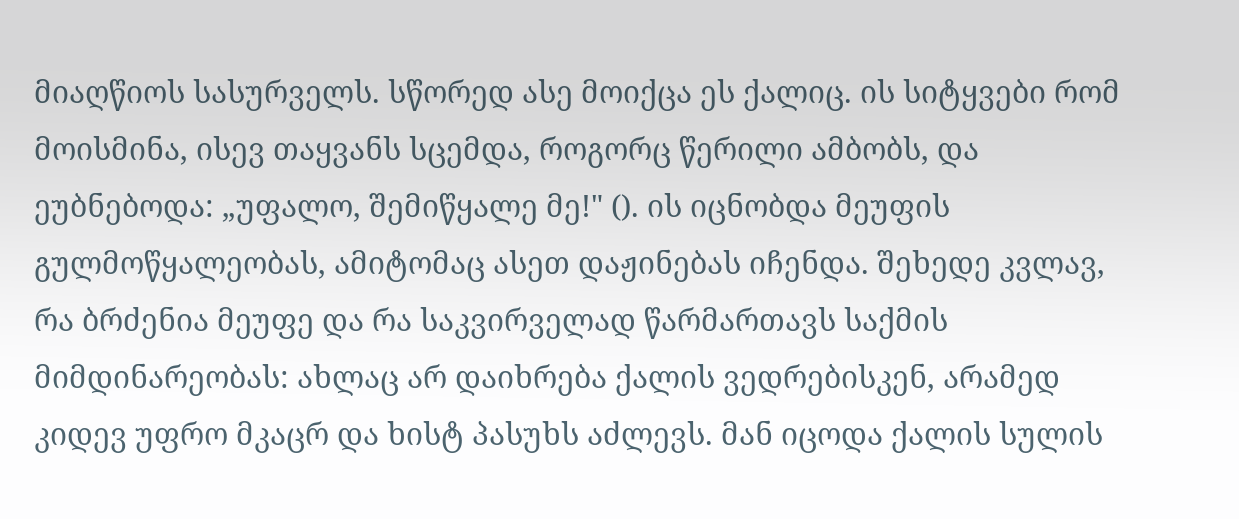მიაღწიოს სასურველს. სწორედ ასე მოიქცა ეს ქალიც. ის სიტყვები რომ მოისმინა, ისევ თაყვანს სცემდა, როგორც წერილი ამბობს, და ეუბნებოდა: „უფალო, შემიწყალე მე!" (). ის იცნობდა მეუფის გულმოწყალეობას, ამიტომაც ასეთ დაჟინებას იჩენდა. შეხედე კვლავ, რა ბრძენია მეუფე და რა საკვირველად წარმართავს საქმის მიმდინარეობას: ახლაც არ დაიხრება ქალის ვედრებისკენ, არამედ კიდევ უფრო მკაცრ და ხისტ პასუხს აძლევს. მან იცოდა ქალის სულის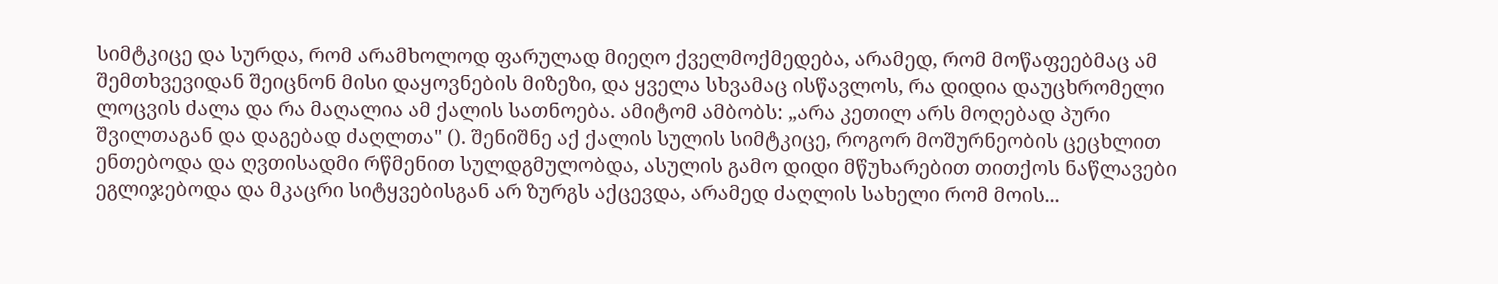სიმტკიცე და სურდა, რომ არამხოლოდ ფარულად მიეღო ქველმოქმედება, არამედ, რომ მოწაფეებმაც ამ შემთხვევიდან შეიცნონ მისი დაყოვნების მიზეზი, და ყველა სხვამაც ისწავლოს, რა დიდია დაუცხრომელი ლოცვის ძალა და რა მაღალია ამ ქალის სათნოება. ამიტომ ამბობს: „არა კეთილ არს მოღებად პური შვილთაგან და დაგებად ძაღლთა" (). შენიშნე აქ ქალის სულის სიმტკიცე, როგორ მოშურნეობის ცეცხლით ენთებოდა და ღვთისადმი რწმენით სულდგმულობდა, ასულის გამო დიდი მწუხარებით თითქოს ნაწლავები ეგლიჯებოდა და მკაცრი სიტყვებისგან არ ზურგს აქცევდა, არამედ ძაღლის სახელი რომ მოის...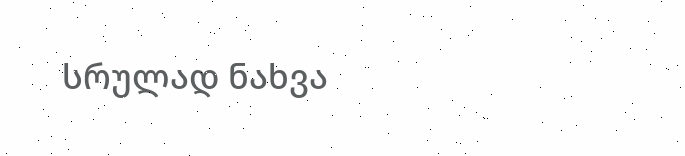სრულად ნახვა